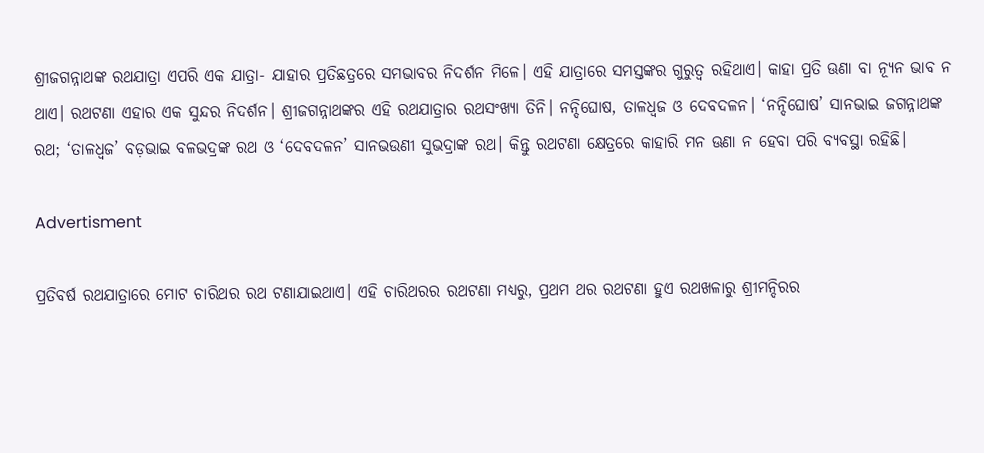ଶ୍ରୀଜଗନ୍ନାଥଙ୍କ ରଥଯାତ୍ରା ଏପରି ଏକ ଯାତ୍ରା- ଯାହାର ପ୍ରତିଛତ୍ରରେ ସମଭାବର ନିଦର୍ଶନ ମିଳେ। ଏହି ଯାତ୍ରାରେ ସମସ୍ତଙ୍କର ଗୁରୁତ୍ବ ରହିଥାଏ। କାହା ପ୍ରତି ଊଣା ବା ନ୍ୟୂନ ଭାବ ନ ଥାଏ। ରଥଟଣା ଏହାର ଏକ ସୁନ୍ଦର ନିଦର୍ଶନ। ଶ୍ରୀଜଗନ୍ନାଥଙ୍କର ଏହି ରଥଯାତ୍ରାର ରଥସଂଖ୍ୟା ତିନି। ନନ୍ଦିଘୋଷ, ତାଳଧ୍ବଜ ଓ ଦେବଦଳନ। ‘ନନ୍ଦିଘୋଷ’ ସାନଭାଇ ଜଗନ୍ନାଥଙ୍କ ରଥ; ‘ତାଳଧ୍ବଜ’ ବଡ଼ଭାଇ ବଳଭଦ୍ରଙ୍କ ରଥ ଓ ‘ଦେବଦଳନ’ ସାନଭଉଣୀ ସୁଭଦ୍ରାଙ୍କ ରଥ। କିନ୍ତୁ ରଥଟଣା କ୍ଷେତ୍ରରେ କାହାରି ମନ ଊଣା ନ ହେବା ପରି ବ୍ୟବସ୍ଥା ରହିଛି।

Advertisment

ପ୍ରତିବର୍ଷ ରଥଯାତ୍ରାରେ ମୋଟ ଚାରିଥର ରଥ ଟଣାଯାଇଥାଏ। ଏହି ଚାରିଥରର ରଥଟଣା ମଧ୍ୟରୁ, ପ୍ରଥମ ଥର ରଥଟଣା ହୁଏ ରଥଖଳାରୁ ଶ୍ରୀମନ୍ଦିରର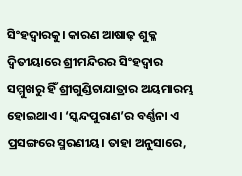ସିଂହଦ୍ବାରକୁ। କାରଣ ଆଷାଢ଼ ଶୁକ୍ଳ ଦ୍ବିତୀୟାରେ ଶ୍ରୀମନ୍ଦିରର ସିଂହଦ୍ବାର ସମ୍ମୁଖରୁ ହିଁ ଶ୍ରୀଗୁଣ୍ଡିଚାଯାତ୍ରାର ଅୟମାରମ୍ଭ ହୋଇଥାଏ। ‘ସ୍କନ୍ଦପୁରାଣ’ର ବର୍ଣ୍ଣନା ଏ ପ୍ରସଙ୍ଗରେ ସ୍ମରଣୀୟ। ତାହା ଅନୁସାରେ,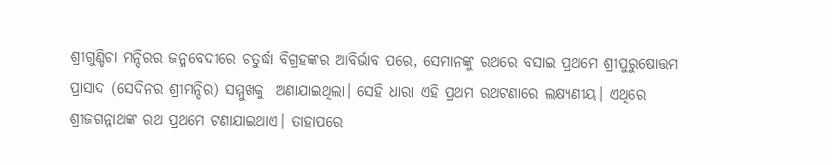ଶ୍ରୀଗୁଣ୍ଡିଚା ମନ୍ଦିରର ଜନ୍ମବେଦୀରେ ଚତୁର୍ଦ୍ଧା ବିଗ୍ରହଙ୍କର ଆବିର୍ଭାବ ପରେ, ସେମାନଙ୍କୁ ରଥରେ ବସାଇ ପ୍ରଥମେ ଶ୍ରୀପୁରୁଷୋତ୍ତମ ପ୍ରାସାଦ (ସେଦିନର ଶ୍ରୀମନ୍ଦିର) ସମ୍ମୁଖକୁ  ଅଣାଯାଇଥିଲା। ସେହି ଧାରା ଏହି ପ୍ରଥମ ରଥଟଣାରେ ଲକ୍ଷ୍ୟଣୀୟ। ଏଥିରେ ଶ୍ରୀଜଗନ୍ନାଥଙ୍କ ରଥ ପ୍ର‌ଥମେ ଟଣାଯାଇଥାଏ। ତାହାପରେ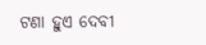ଟଣା ହୁଏ ଦେବୀ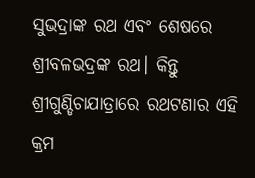ସୁଭଦ୍ରାଙ୍କ ରଥ ଏବଂ ଶେଷରେ ଶ୍ରୀବଳଭଦ୍ରଙ୍କ ରଥ। କିନ୍ତୁ ଶ୍ରୀଗୁଣ୍ଡିଚାଯାତ୍ରାରେ ରଥଟଣାର ଏହି କ୍ରମ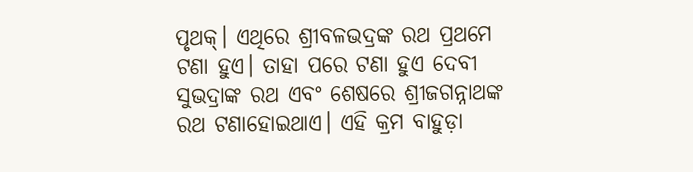ପୃଥକ୍‌। ଏଥିରେ ଶ୍ରୀବଳଭଦ୍ରଙ୍କ ରଥ ପ୍ରଥମେ ଟଣା ହୁଏ। ତାହା ପରେ ଟଣା ହୁଏ ଦେବୀ ସୁଭଦ୍ରାଙ୍କ ରଥ ଏବଂ ଶେଷରେ ଶ୍ରୀଜଗନ୍ନାଥଙ୍କ ରଥ ଟଣାହୋଇଥାଏ। ଏହି କ୍ରମ ବାହୁଡ଼ା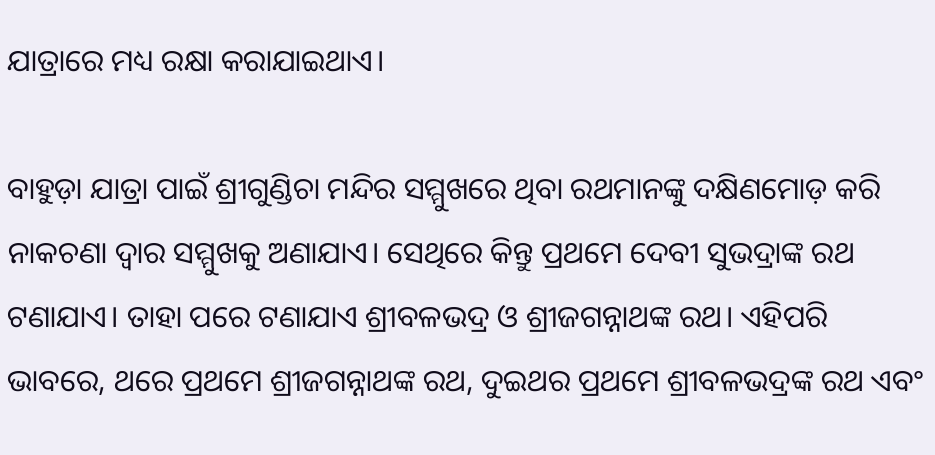ଯାତ୍ରାରେ ମଧ୍ୟ ରକ୍ଷା କରାଯାଇଥାଏ।

ବାହୁଡ଼ା ଯାତ୍ରା ପାଇଁ ଶ୍ରୀଗୁଣ୍ଡିଚା ମନ୍ଦିର ସମ୍ମୁଖରେ ଥିବା ରଥମାନଙ୍କୁ ଦକ୍ଷିଣମୋଡ଼ କରି ନାକଚଣା ଦ୍ବାର ସମ୍ମୁଖକୁ ଅଣାଯାଏ। ସେଥିରେ କିନ୍ତୁ ପ୍ରଥମେ ଦେବୀ ସୁଭଦ୍ରାଙ୍କ ରଥ ଟଣାଯାଏ। ତାହା ପରେ ଟଣାଯାଏ ଶ୍ରୀବଳଭଦ୍ର ଓ ଶ୍ରୀଜଗନ୍ନାଥଙ୍କ ରଥ। ଏହିପରି ଭାବରେ, ଥରେ ପ୍ର‌ଥମେ ଶ୍ରୀଜଗନ୍ନାଥଙ୍କ ରଥ, ଦୁଇଥର ପ୍ରଥମେ ଶ୍ରୀବଳଭଦ୍ରଙ୍କ ରଥ ଏବଂ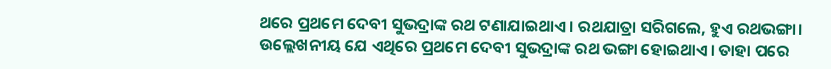ଥରେ ପ୍ରଥମେ ଦେବୀ ସୁଭଦ୍ରାଙ୍କ ରଥ ଟଣାଯାଇଥାଏ। ରଥଯାତ୍ରା ସରିଗଲେ, ହୁଏ ରଥଭଙ୍ଗା। ଉଲ୍ଲେଖନୀୟ ଯେ ଏଥିରେ ପ୍ରଥମେ ଦେବୀ ସୁଭଦ୍ରାଙ୍କ ରଥ ଭଙ୍ଗା ହୋଇଥାଏ। ତାହା ପରେ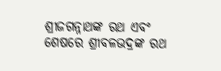ଶ୍ରୀଜଗନ୍ନାଥଙ୍କ ରଥ ଏବଂ ଶେଷରେ ଶ୍ରୀବଳଭଦ୍ରଙ୍କ ରଥ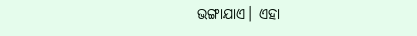ଭଙ୍ଗାଯାଏ। ଏହା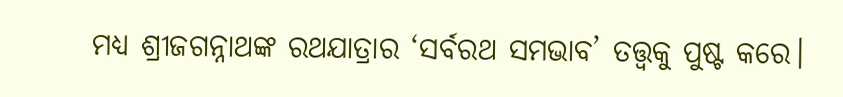ମଧ୍ୟ ଶ୍ରୀଜଗନ୍ନାଥଙ୍କ ରଥଯାତ୍ରାର ‘ସର୍ବରଥ ସମଭାବ’ ତତ୍ତ୍ବକୁ ପୁଷ୍ଟ କରେ।